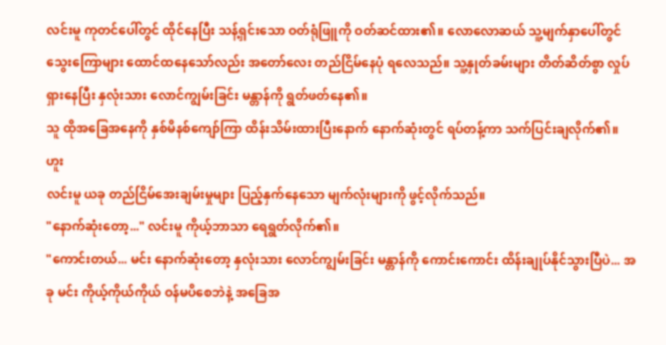လင်းမူ ကုတင်ပေါ်တွင် ထိုင်နေပြီး သန့်ရှင်းသော ဝတ်ရုံဖြူကို ဝတ်ဆင်ထား၏။ လောလောဆယ် သူ့မျက်နှာပေါ်တွင် သွေးကြောများ ထောင်ထနေသော်လည်း အတော်လေး တည်ငြိမ်နေပုံ ရလေသည်။ သူ့နှုတ်ခမ်းများ တိတ်ဆိတ်စွာ လှုပ်ရှားနေပြီး နှလုံးသား လောင်ကျွမ်းခြင်း မန္တာန်ကို ရွတ်ဖတ်နေ၏။
သူ ထိုအခြေအနေကို နှစ်မိနစ်ကျော်ကြာ ထိန်းသိမ်းထားပြီးနောက် နောက်ဆုံးတွင် ရပ်တန့်ကာ သက်ပြင်းချလိုက်၏။
ဟူး
လင်းမူ ယခု တည်ငြိမ်အေးချမ်းမှုများ ပြည့်နှက်နေသော မျက်လုံးများကို ဖွင့်လိုက်သည်။
"နောက်ဆုံးတော့..." လင်းမူ ကိုယ့်ဘာသာ ရေရွတ်လိုက်၏။
"ကောင်းတယ်... မင်း နောက်ဆုံးတော့ နှလုံးသား လောင်ကျွမ်းခြင်း မန္တာန်ကို ကောင်းကောင်း ထိန်းချုပ်နိုင်သွားပြီပဲ... အခု မင်း ကိုယ့်ကိုယ်ကိုယ် ဝန်မပိစေဘဲနဲ့ အခြေအ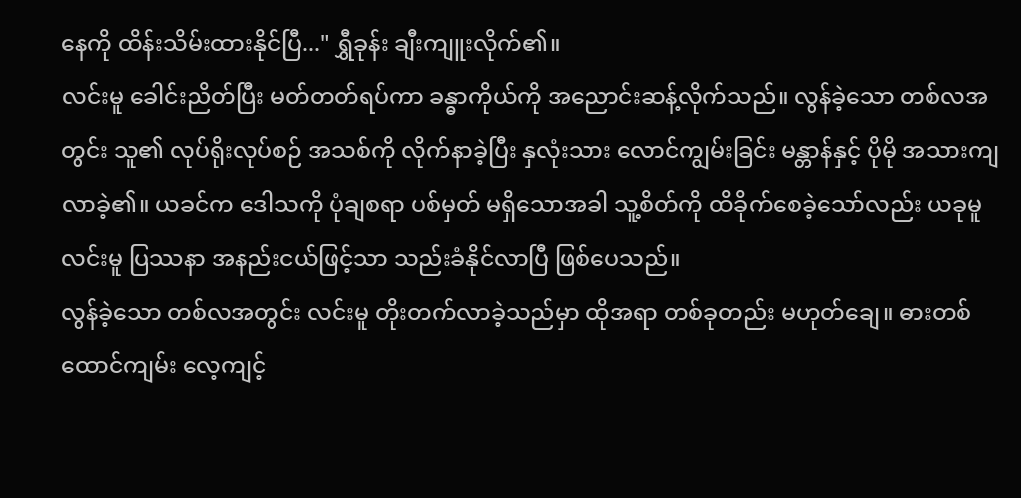နေကို ထိန်းသိမ်းထားနိုင်ပြီ..." ရွှီခုန်း ချီးကျူးလိုက်၏။
လင်းမူ ခေါင်းညိတ်ပြီး မတ်တတ်ရပ်ကာ ခန္ဓာကိုယ်ကို အညောင်းဆန့်လိုက်သည်။ လွန်ခဲ့သော တစ်လအတွင်း သူ၏ လုပ်ရိုးလုပ်စဉ် အသစ်ကို လိုက်နာခဲ့ပြီး နှလုံးသား လောင်ကျွမ်းခြင်း မန္တာန်နှင့် ပိုမို အသားကျလာခဲ့၏။ ယခင်က ဒေါသကို ပုံချစရာ ပစ်မှတ် မရှိသောအခါ သူ့စိတ်ကို ထိခိုက်စေခဲ့သော်လည်း ယခုမူ လင်းမူ ပြဿနာ အနည်းငယ်ဖြင့်သာ သည်းခံနိုင်လာပြီ ဖြစ်ပေသည်။
လွန်ခဲ့သော တစ်လအတွင်း လင်းမူ တိုးတက်လာခဲ့သည်မှာ ထိုအရာ တစ်ခုတည်း မဟုတ်ချေ။ ဓားတစ်ထောင်ကျမ်း လေ့ကျင့်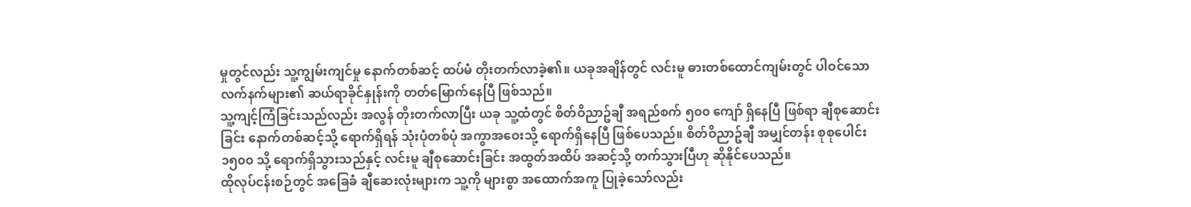မှုတွင်လည်း သူ့ကျွမ်းကျင်မှု နောက်တစ်ဆင့် ထပ်မံ တိုးတက်လာခဲ့၏။ ယခုအချိန်တွင် လင်းမူ ဓားတစ်ထောင်ကျမ်းတွင် ပါဝင်သော လက်နက်များ၏ ဆယ်ရာခိုင်နှုန်းကို တတ်မြောက်နေပြီ ဖြစ်သည်။
သူ့ကျင့်ကြံခြင်းသည်လည်း အလွန် တိုးတက်လာပြီး ယခု သူ့ထံတွင် စိတ်ဝိညာဥ်ချီ အရည်စက် ၅၀၀ ကျော် ရှိနေပြီ ဖြစ်ရာ ချီစုဆောင်းခြင်း နောက်တစ်ဆင့်သို့ ရောက်ရှိရန် သုံးပုံတစ်ပုံ အကွာအဝေးသို့ ရောက်ရှိနေပြီ ဖြစ်ပေသည်။ စိတ်ဝိညာဥ်ချီ အမျှင်တန်း စုစုပေါင်း ၁၅၀၀ သို့ ရောက်ရှိသွားသည်နှင့် လင်းမူ ချီစုဆောင်းခြင်း အထွတ်အထိပ် အဆင့်သို့ တက်သွားပြီဟု ဆိုနိုင်ပေသည်။
ထိုလုပ်ငန်းစဉ်တွင် အခြေခံ ချီဆေးလုံးများက သူ့ကို များစွာ အထောက်အကူ ပြုခဲ့သော်လည်း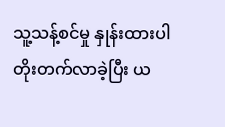သူ့သန့်စင်မှု နှုန်းထားပါ တိုးတက်လာခဲ့ပြီး ယ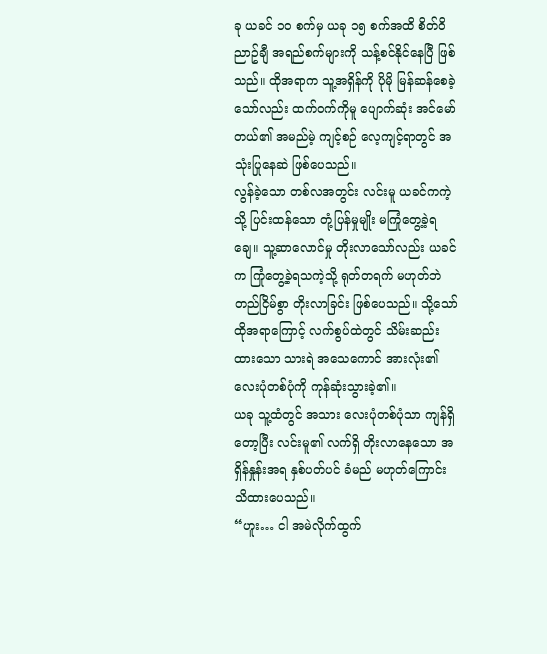ခု ယခင် ၁၀ စက်မှ ယခု ၁၅ စက်အထိ စိတ်ဝိညာဥ်ချီ အရည်စက်များကို သန့်စင်နိုင်နေပြီ ဖြစ်သည်။ ထိုအရာက သူ့အရှိန်ကို ပိုမို မြန်ဆန်စေခဲ့သော်လည်း ထက်ဝက်ကိုမူ ပျောက်ဆုံး အင်မော်တယ်၏ အမည်မဲ့ ကျင့်စဉ် လေ့ကျင့်ရာတွင် အသုံးပြုနေဆဲ ဖြစ်ပေသည်။
လွန်ခဲ့သော တစ်လအတွင်း လင်းမူ ယခင်ကကဲ့သို့ ပြင်းထန်သော တုံ့ပြန်မှုမျိုး မကြုံတွေ့ခဲ့ရချေ။ သူ့ဆာလောင်မှု တိုးလာသော်လည်း ယခင်က ကြုံတွေ့ခဲ့ရသကဲ့သို့ ရုတ်တရက် မဟုတ်ဘဲ တည်ငြိမ်စွာ တိုးလာခြင်း ဖြစ်ပေသည်။ သို့သော် ထိုအရာကြောင့် လက်စွပ်ထဲတွင် သိမ်းဆည်းထားသော သားရဲ အသေကောင် အားလုံး၏ လေးပုံတစ်ပုံကို ကုန်ဆုံးသွားခဲ့၏။
ယခု သူ့ထံတွင် အသား လေးပုံတစ်ပုံသာ ကျန်ရှိတော့ပြီး လင်းမူ၏ လက်ရှိ တိုးလာနေသော အရှိန်နှုန်းအရ နှစ်ပတ်ပင် ခံမည် မဟုတ်ကြောင်း သိထားပေသည်။
“ဟူး… ငါ အမဲလိုက်ထွက်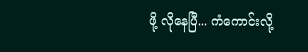ဖို့ လိုနေပြီ... ကံကောင်းလို့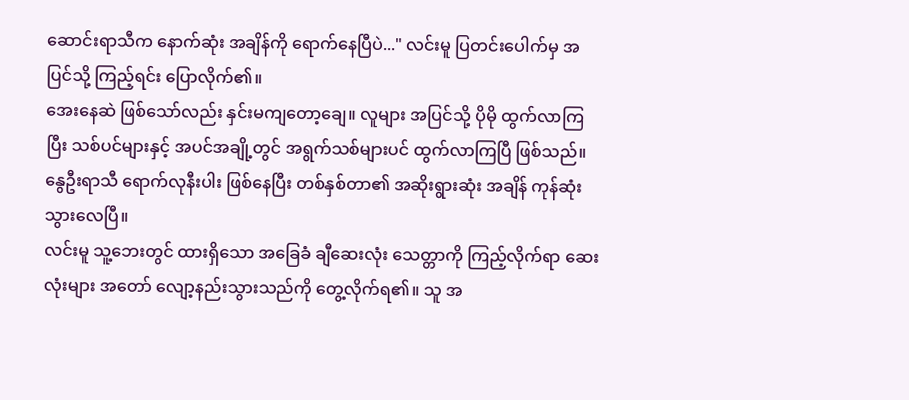ဆောင်းရာသီက နောက်ဆုံး အချိန်ကို ရောက်နေပြီပဲ..." လင်းမူ ပြတင်းပေါက်မှ အပြင်သို့ ကြည့်ရင်း ပြောလိုက်၏။
အေးနေဆဲ ဖြစ်သော်လည်း နှင်းမကျတော့ချေ။ လူများ အပြင်သို့ ပိုမို ထွက်လာကြပြီး သစ်ပင်များနှင့် အပင်အချို့တွင် အရွက်သစ်များပင် ထွက်လာကြပြီ ဖြစ်သည်။ နွေဦးရာသီ ရောက်လုနီးပါး ဖြစ်နေပြီး တစ်နှစ်တာ၏ အဆိုးရွားဆုံး အချိန် ကုန်ဆုံးသွားလေပြီ။
လင်းမူ သူ့ဘေးတွင် ထားရှိသော အခြေခံ ချီဆေးလုံး သေတ္တာကို ကြည့်လိုက်ရာ ဆေးလုံးများ အတော် လျော့နည်းသွားသည်ကို တွေ့လိုက်ရ၏။ သူ အ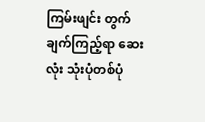ကြမ်းဖျင်း တွက်ချက်ကြည့်ရာ ဆေးလုံး သုံးပုံတစ်ပုံ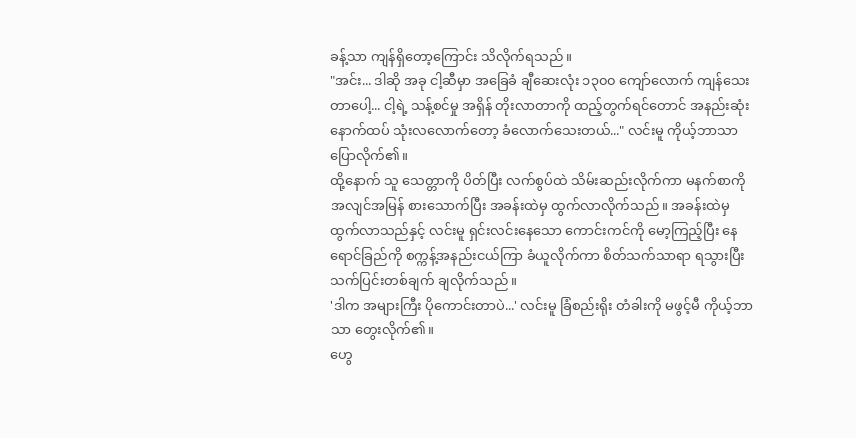ခန့်သာ ကျန်ရှိတော့ကြောင်း သိလိုက်ရသည်။
"အင်း... ဒါဆို အခု ငါ့ဆီမှာ အခြေခံ ချီဆေးလုံး ၁၃၀၀ ကျော်လောက် ကျန်သေးတာပေါ့... ငါ့ရဲ့ သန့်စင်မှု အရှိန် တိုးလာတာကို ထည့်တွက်ရင်တောင် အနည်းဆုံး နောက်ထပ် သုံးလလောက်တော့ ခံလောက်သေးတယ်..." လင်းမူ ကိုယ့်ဘာသာ ပြောလိုက်၏။
ထို့နောက် သူ သေတ္တာကို ပိတ်ပြီး လက်စွပ်ထဲ သိမ်းဆည်းလိုက်ကာ မနက်စာကို အလျင်အမြန် စားသောက်ပြီး အခန်းထဲမှ ထွက်လာလိုက်သည်။ အခန်းထဲမှ ထွက်လာသည်နှင့် လင်းမူ ရှင်းလင်းနေသော ကောင်းကင်ကို မော့ကြည့်ပြီး နေရောင်ခြည်ကို စက္ကန့်အနည်းငယ်ကြာ ခံယူလိုက်ကာ စိတ်သက်သာရာ ရသွားပြီး သက်ပြင်းတစ်ချက် ချလိုက်သည်။
'ဒါက အများကြီး ပိုကောင်းတာပဲ...' လင်းမူ ခြံစည်းရိုး တံခါးကို မဖွင့်မီ ကိုယ့်ဘာသာ တွေးလိုက်၏။
ဟွေ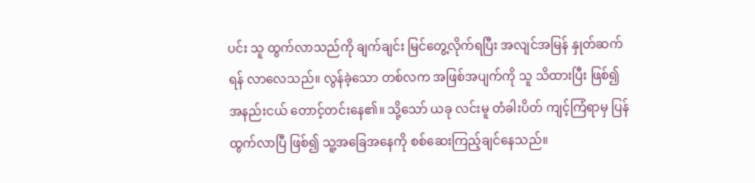ပင်း သူ ထွက်လာသည်ကို ချက်ချင်း မြင်တွေ့လိုက်ရပြီး အလျင်အမြန် နှုတ်ဆက်ရန် လာလေသည်။ လွန်ခဲ့သော တစ်လက အဖြစ်အပျက်ကို သူ သိထားပြီး ဖြစ်၍ အနည်းငယ် တောင့်တင်းနေ၏။ သို့သော် ယခု လင်းမူ တံခါးပိတ် ကျင့်ကြံရာမှ ပြန်ထွက်လာပြီ ဖြစ်၍ သူ့အခြေအနေကို စစ်ဆေးကြည့်ချင်နေသည်။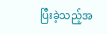ပြီးခဲ့သည့်အ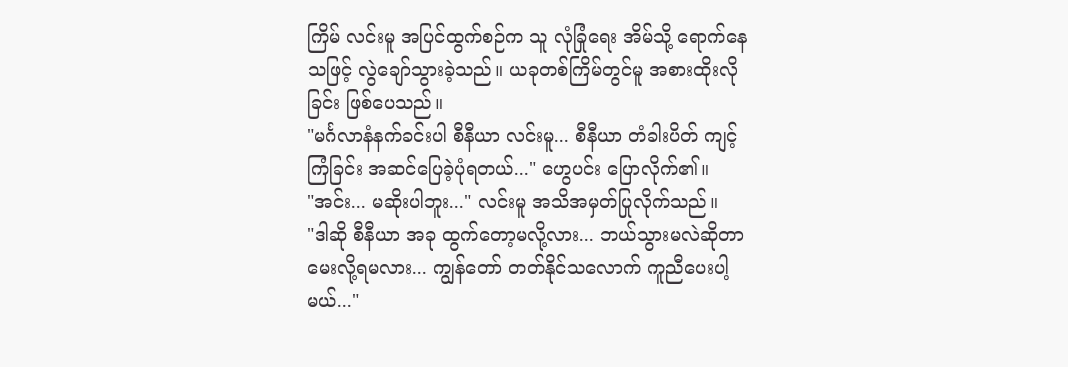ကြိမ် လင်းမူ အပြင်ထွက်စဉ်က သူ လုံခြုံရေး အိမ်သို့ ရောက်နေသဖြင့် လွဲချော်သွားခဲ့သည်။ ယခုတစ်ကြိမ်တွင်မူ အစားထိုးလိုခြင်း ဖြစ်ပေသည်။
"မင်္ဂလာနံနက်ခင်းပါ စီနီယာ လင်းမူ... စီနီယာ တံခါးပိတ် ကျင့်ကြံခြင်း အဆင်ပြေခဲ့ပုံရတယ်..." ဟွေပင်း ပြောလိုက်၏။
"အင်း... မဆိုးပါဘူး..." လင်းမူ အသိအမှတ်ပြုလိုက်သည်။
"ဒါဆို စီနီယာ အခု ထွက်တော့မလို့လား... ဘယ်သွားမလဲဆိုတာ မေးလို့ရမလား... ကျွန်တော် တတ်နိုင်သလောက် ကူညီပေးပါ့မယ်..."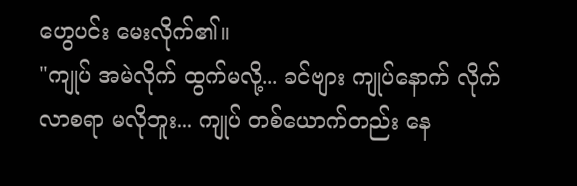ဟွေပင်း မေးလိုက်၏။
"ကျုပ် အမဲလိုက် ထွက်မလို့... ခင်ဗျား ကျုပ်နောက် လိုက်လာစရာ မလိုဘူး... ကျုပ် တစ်ယောက်တည်း နေ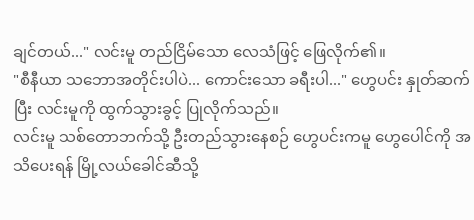ချင်တယ်..." လင်းမူ တည်ငြိမ်သော လေသံဖြင့် ဖြေလိုက်၏။
"စီနီယာ သဘောအတိုင်းပါပဲ... ကောင်းသော ခရီးပါ..." ဟွေပင်း နှုတ်ဆက်ပြီး လင်းမူကို ထွက်သွားခွင့် ပြုလိုက်သည်။
လင်းမူ သစ်တောဘက်သို့ ဦးတည်သွားနေစဉ် ဟွေပင်းကမူ ဟွေပေါင်ကို အသိပေးရန် မြို့လယ်ခေါင်ဆီသို့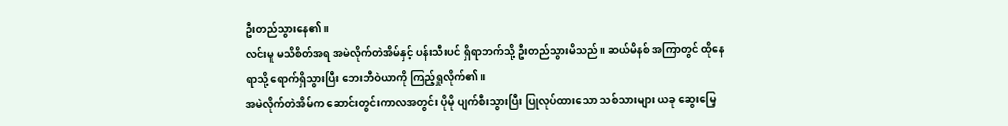ဦးတည်သွားနေ၏။
လင်းမူ မသိစိတ်အရ အမဲလိုက်တဲအိမ်နှင့် ပန်းသီးပင် ရှိရာဘက်သို့ ဦးတည်သွားမိသည်။ ဆယ်မိနစ် အကြာတွင် ထိုနေရာသို့ ရောက်ရှိသွားပြီး ဘေးဘီဝဲယာကို ကြည့်ရှုလိုက်၏။
အမဲလိုက်တဲအိမ်က ဆောင်းတွင်းကာလအတွင်း ပိုမို ပျက်စီးသွားပြီး ပြုလုပ်ထားသော သစ်သားများ ယခု ဆွေးမြေ့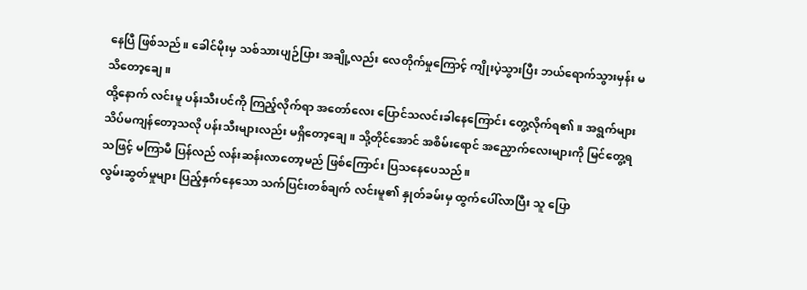နေပြီ ဖြစ်သည်။ ခေါင်မိုးမှ သစ်သားပျဉ်ပြား အချို့လည်း လေတိုက်မှုကြောင့် ကျိုးပဲ့သွားပြီး ဘယ်ရောက်သွားမှန်း မသိတော့ချေ။
ထို့နောက် လင်းမူ ပန်းသီးပင်ကို ကြည့်လိုက်ရာ အတော်လေး ပြောင်သလင်းခါနေကြောင်း တွေ့လိုက်ရ၏။ အရွက်များ သိပ်မကျန်တော့သလို ပန်းသီးများလည်း မရှိတော့ချေ။ သို့တိုင်အောင် အစိမ်းရောင် အညှောက်လေးများကို မြင်တွေ့ရသဖြင့် မကြာမီ ပြန်လည် လန်းဆန်းလာတော့မည် ဖြစ်ကြောင်း ပြသနေပေသည်။
လွမ်းဆွတ်မှုများ ပြည့်နှက်နေသော သက်ပြင်းတစ်ချက် လင်းမူ၏ နှုတ်ခမ်းမှ ထွက်ပေါ်လာပြီး သူ ပြော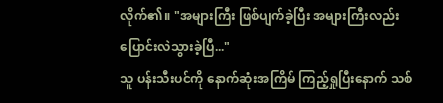လိုက်၏။ "အများကြီး ဖြစ်ပျက်ခဲ့ပြီး အများကြီးလည်း ပြောင်းလဲသွားခဲ့ပြီ..."
သူ ပန်းသီးပင်ကို နောက်ဆုံးအကြိမ် ကြည့်ရှုပြီးနောက် သစ်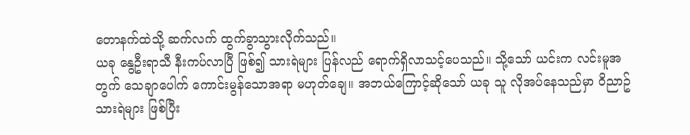တောနက်ထဲသို့ ဆက်လက် ထွက်ခွာသွားလိုက်သည်။
ယခု နွေဦးရာသီ နီးကပ်လာပြီ ဖြစ်၍ သားရဲများ ပြန်လည် ရောက်ရှိလာသင့်ပေသည်။ သို့သော် ယင်းက လင်းမူအတွက် သေချာပေါက် ကောင်းမွန်သောအရာ မဟုတ်ချေ။ အဘယ်ကြောင့်ဆိုသော် ယခု သူ လိုအပ်နေသည်မှာ ဝိညာဥ်သားရဲများ ဖြစ်ပြီး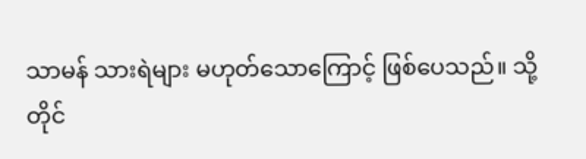သာမန် သားရဲများ မဟုတ်သောကြောင့် ဖြစ်ပေသည်။ သို့တိုင်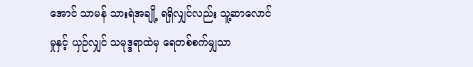အောင် သာမန် သားရဲအချို့ ရရှိလျှင်လည်း သူ့ဆာလောင်မှုနှင့် ယှဉ်လျှင် သမုဒ္ဒရာထဲမှ ရေတစ်စက်မျှသာ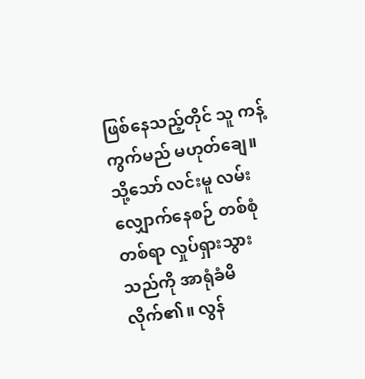ဖြစ်နေသည့်တိုင် သူ ကန့်ကွက်မည် မဟုတ်ချေ။
သို့သော် လင်းမူ လမ်းလျှောက်နေစဉ် တစ်စုံတစ်ရာ လှုပ်ရှားသွားသည်ကို အာရုံခံမိလိုက်၏။ လွန်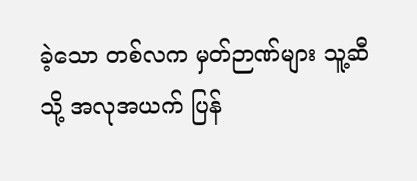ခဲ့သော တစ်လက မှတ်ဉာဏ်များ သူ့ဆီသို့ အလုအယက် ပြန်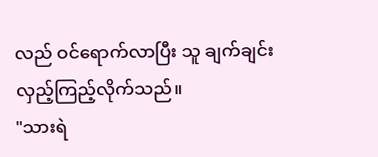လည် ဝင်ရောက်လာပြီး သူ ချက်ချင်း လှည့်ကြည့်လိုက်သည်။
"သားရဲ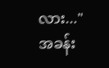လား..."
အခန်း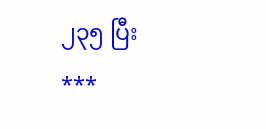၂၃၅ ပြီး
***